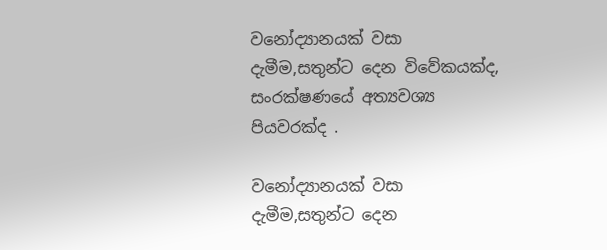වනෝද්‍යානයක් වසා දැමීම,සතුන්ට දෙන විවේකයක්ද, සංරක්ෂණයේ අත්‍යවශ්‍ය පියවරක්ද .

වනෝද්‍යානයක් වසා දැමීම,සතුන්ට දෙන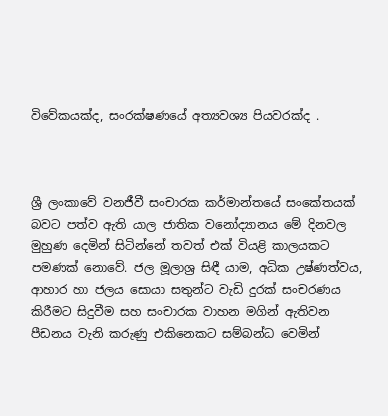විවේකයක්ද, සංරක්ෂණයේ අත්‍යවශ්‍ය පියවරක්ද .



ශ්‍රී ලංකාවේ වනජීවී සංචාරක කර්මාන්තයේ සංකේතයක් බවට පත්ව ඇති යාල ජාතික වනෝද්‍යානය මේ දිනවල මුහුණ දෙමින් සිටින්නේ තවත් එක් වියළි කාලයකට පමණක් නොවේ. ජල මූලාශ්‍ර සිඳී යාම, අධික උෂ්ණත්වය, ආහාර හා ජලය සොයා සතුන්ට වැඩි දුරක් සංචරණය කිරීමට සිදුවීම සහ සංචාරක වාහන මගින් ඇතිවන පීඩනය වැනි කරුණු එකිනෙකට සම්බන්ධ වෙමින්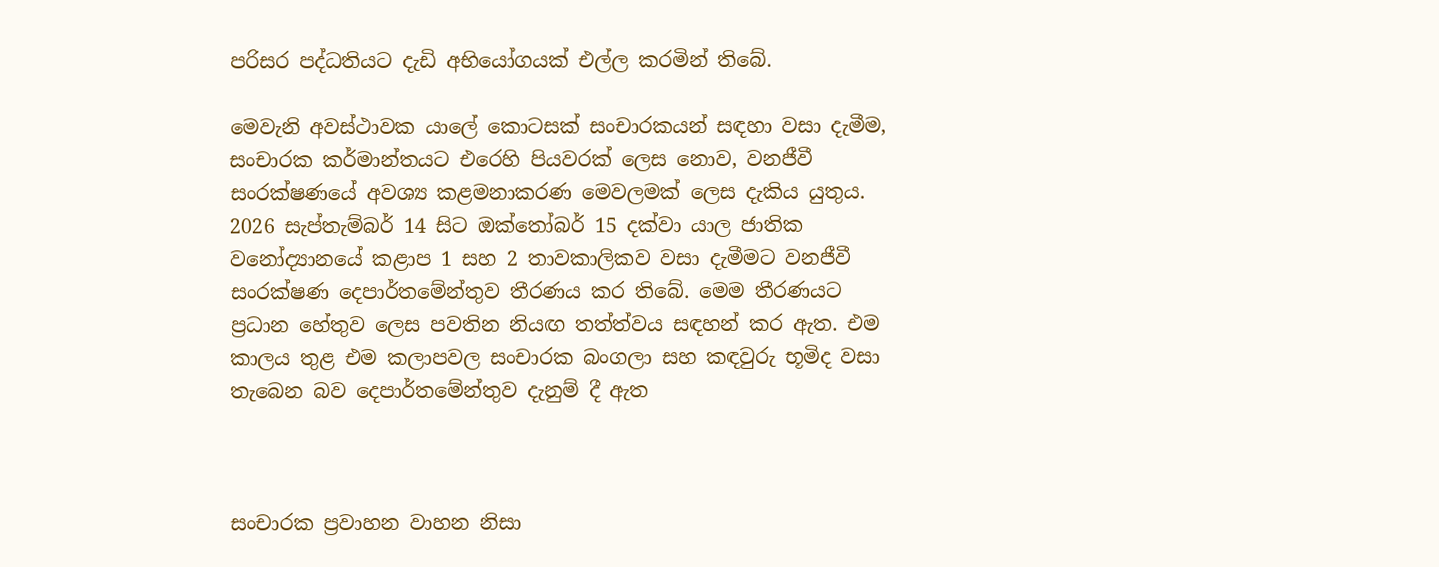පරිසර පද්ධතියට දැඩි අභියෝගයක් එල්ල කරමින් තිබේ.

මෙවැනි අවස්ථාවක යාලේ කොටසක් සංචාරකයන් සඳහා වසා දැමීම, සංචාරක කර්මාන්තයට එරෙහි පියවරක් ලෙස නොව, වනජීවී සංරක්ෂණයේ අවශ්‍ය කළමනාකරණ මෙවලමක් ලෙස දැකිය යුතුය. 2026 සැප්තැම්බර් 14 සිට ඔක්තෝබර් 15 දක්වා යාල ජාතික වනෝද්‍යානයේ කළාප 1 සහ 2 තාවකාලිකව වසා දැමීමට වනජීවී සංරක්ෂණ දෙපාර්තමේන්තුව තීරණය කර තිබේ. මෙම තීරණයට ප්‍රධාන හේතුව ලෙස පවතින නියඟ තත්ත්වය සඳහන් කර ඇත. එම කාලය තුළ එම කලාපවල සංචාරක බංගලා සහ කඳවුරු භූමිද වසා තැබෙන බව දෙපාර්තමේන්තුව දැනුම් දී ඇත



සංචාරක ප්‍රවාහන වාහන නිසා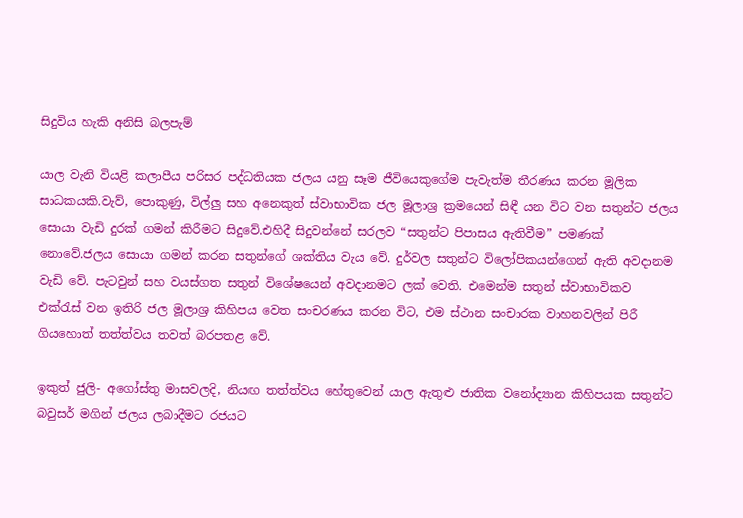සිදුවිය හැකි අනිසි බලපැම්

යාල වැනි වියළි කලාපීය පරිසර පද්ධතියක ජලය යනු සෑම ජීවියෙකුගේම පැවැත්ම තීරණය කරන මූලික සාධකයකි.වැව්, පොකුණු, විල්ලු සහ අනෙකුත් ස්වාභාවික ජල මූලාශ්‍ර ක්‍රමයෙන් සිඳී යන විට වන සතුන්ට ජලය සොයා වැඩි දුරක් ගමන් කිරීමට සිදුවේ.එහිදී සිදුවන්නේ සරලව “සතුන්ට පිපාසය ඇතිවීම” පමණක් නොවේ.ජලය සොයා ගමන් කරන සතුන්ගේ ශක්තිය වැය වේ. දුර්වල සතුන්ට විලෝපිකයන්ගෙන් ඇති අවදානම වැඩි වේ. පැටවුන් සහ වයස්ගත සතුන් විශේෂයෙන් අවදානමට ලක් වෙති. එමෙන්ම සතුන් ස්වාභාවිකව එක්රැස් වන ඉතිරි ජල මූලාශ්‍ර කිහිපය වෙත සංචරණය කරන විට, එම ස්ථාන සංචාරක වාහනවලින් පිරී ගියහොත් තත්ත්වය තවත් බරපතළ වේ.

ඉකුත් ජුලි- අගෝස්තු මාසවලදි, නියඟ තත්ත්වය හේතුවෙන් යාල ඇතුළු ජාතික වනෝද්‍යාන කිහිපයක සතුන්ට බවුසර් මගින් ජලය ලබාදීමට රජයට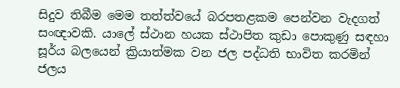සිදුව තිබීම මෙම තත්ත්වයේ බරපතළකම පෙන්වන වැදගත් සංඥාවකි. යාලේ ස්ථාන හයක ස්ථාපිත කුඩා පොකුණු සඳහා සූර්ය බලයෙන් ක්‍රියාත්මක වන ජල පද්ධති භාවිත කරමින් ජලය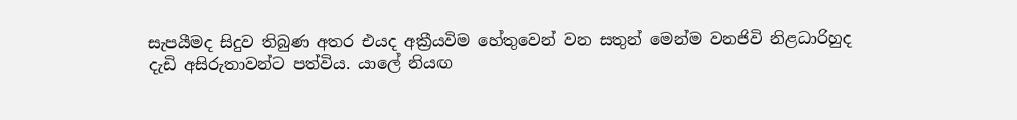සැපයීමද සිදුව තිබුණ අතර එයද අක්‍රීයවිම හේතුවෙන් වන සතුන් මෙන්ම වනජිවි නිළධාරිහුද දැඩි අසිරුතාවන්ට පත්විය. යාලේ නියඟ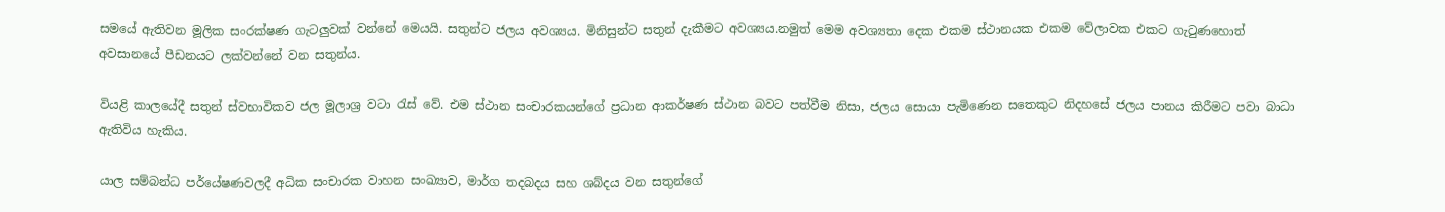සමයේ ඇතිවන මූලික සංරක්ෂණ ගැටලුවක් වන්නේ මෙයයි. සතුන්ට ජලය අවශ්‍යය. මිනිසුන්ට සතුන් දැකීමට අවශ්‍යය.නමුත් මෙම අවශ්‍යතා දෙක එකම ස්ථානයක එකම වේලාවක එකට ගැටුණහොත් අවසානයේ පීඩනයට ලක්වන්නේ වන සතුන්ය.

වියළි කාලයේදී සතුන් ස්වභාවිකව ජල මූලාශ්‍ර වටා රැස් වේ. එම ස්ථාන සංචාරකයන්ගේ ප්‍රධාන ආකර්ෂණ ස්ථාන බවට පත්වීම නිසා, ජලය සොයා පැමිණෙන සතෙකුට නිදහසේ ජලය පානය කිරීමට පවා බාධා ඇතිවිය හැකිය.

යාල සම්බන්ධ පර්යේෂණවලදී අධික සංචාරක වාහන සංඛ්‍යාව, මාර්ග තදබදය සහ ශබ්දය වන සතුන්ගේ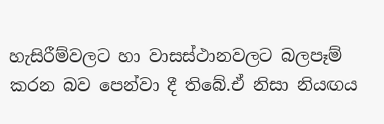හැසිරීම්වලට හා වාසස්ථානවලට බලපෑම් කරන බව පෙන්වා දී තිබේ.ඒ නිසා නියඟය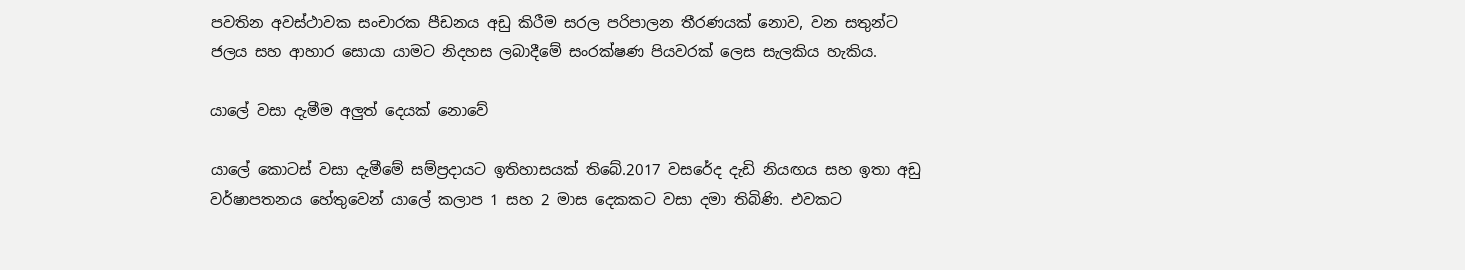පවතින අවස්ථාවක සංචාරක පීඩනය අඩු කිරීම සරල පරිපාලන තීරණයක් නොව, වන සතුන්ට ජලය සහ ආහාර සොයා යාමට නිදහස ලබාදීමේ සංරක්ෂණ පියවරක් ලෙස සැලකිය හැකිය.

යාලේ වසා දැමීම අලුත් දෙයක් නොවේ

යාලේ කොටස් වසා දැමීමේ සම්ප්‍රදායට ඉතිහාසයක් තිබේ.2017 වසරේද දැඩි නියඟය සහ ඉතා අඩු වර්ෂාපතනය හේතුවෙන් යාලේ කලාප 1 සහ 2 මාස දෙකකට වසා දමා තිබිණි. එවකට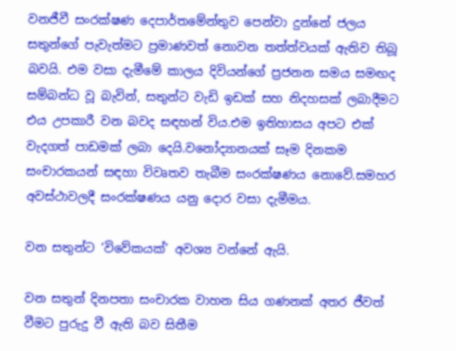වනජීවී සංරක්ෂණ දෙපාර්තමේන්තුව පෙන්වා දුන්නේ ජලය සතුන්ගේ පැවැත්මට ප්‍රමාණවත් නොවන තත්ත්වයක් ඇතිව තිබූ බවයි. එම වසා දැමීමේ කාලය දිවියන්ගේ ප්‍රජනන සමය සමඟද සම්බන්ධ වූ බැවින්, සතුන්ට වැඩි ඉඩක් සහ නිදහසක් ලබාදීමට එය උපකාරී වන බවද සඳහන් විය.එම ඉතිහාසය අපට එක් වැදගත් පාඩමක් ලබා දෙයි.වනෝද්‍යානයක් සෑම දිනකම සංචාරකයන් සඳහා විවෘතව තැබීම සංරක්ෂණය නොවේ.සමහර අවස්ථාවලදී සංරක්ෂණය යනු දොර වසා දැමීමය.

වන සතුන්ට ‘විවේකයක්’ අවශ්‍ය වන්නේ ඇයි.

වන සතුන් දිනපතා සංචාරක වාහන සිය ගණනක් අතර ජීවත් වීමට පුරුදු වී ඇති බව සිතීම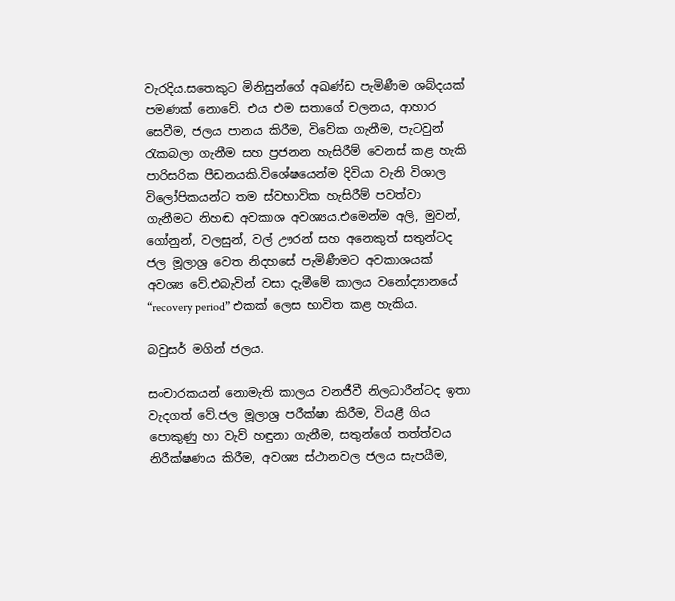වැරදිය.සතෙකුට මිනිසුන්ගේ අඛණ්ඩ පැමිණීම ශබ්දයක් පමණක් නොවේ. එය එම සතාගේ චලනය, ආහාර සෙවීම, ජලය පානය කිරීම, විවේක ගැනීම, පැටවුන් රැකබලා ගැනීම සහ ප්‍රජනන හැසිරීම් වෙනස් කළ හැකි පාරිසරික පීඩනයකි.විශේෂයෙන්ම දිවියා වැනි විශාල විලෝපිකයන්ට තම ස්වභාවික හැසිරීම් පවත්වා ගැනීමට නිහඬ අවකාශ අවශ්‍යය.එමෙන්ම අලි, මුවන්, ගෝනුන්, වලසුන්, වල් ඌරන් සහ අනෙකුත් සතුන්ටද ජල මූලාශ්‍ර වෙත නිදහසේ පැමිණීමට අවකාශයක් අවශ්‍ය වේ.එබැවින් වසා දැමීමේ කාලය වනෝද්‍යානයේ “recovery period” එකක් ලෙස භාවිත කළ හැකිය.

බවුසර් මගින් ජලය.

සංචාරකයන් නොමැති කාලය වනජීවී නිලධාරීන්ටද ඉතා වැදගත් වේ.ජල මූලාශ්‍ර පරීක්ෂා කිරීම, වියළී ගිය පොකුණු හා වැව් හඳුනා ගැනීම, සතුන්ගේ තත්ත්වය නිරීක්ෂණය කිරීම, අවශ්‍ය ස්ථානවල ජලය සැපයීම,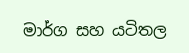මාර්ග සහ යටිතල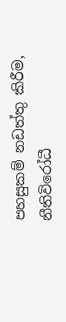පහසුකම් නඩත්තු කිරීම, නීතිවිරෝධී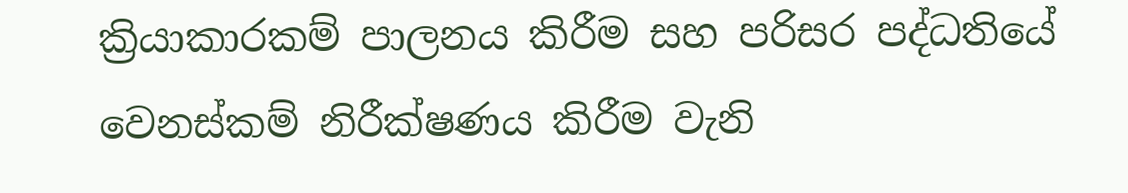ක්‍රියාකාරකම් පාලනය කිරීම සහ පරිසර පද්ධතියේ වෙනස්කම් නිරීක්ෂණය කිරීම වැනි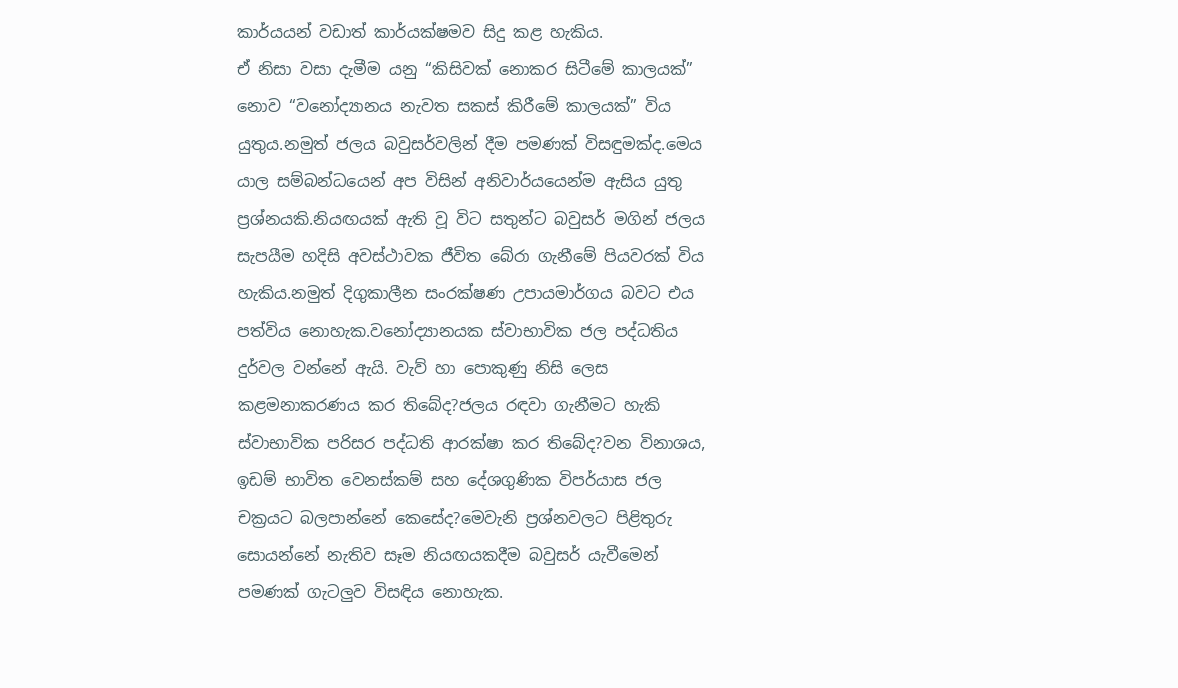කාර්යයන් වඩාත් කාර්යක්ෂමව සිදු කළ හැකිය.
ඒ නිසා වසා දැමීම යනු “කිසිවක් නොකර සිටීමේ කාලයක්” නොව “වනෝද්‍යානය නැවත සකස් කිරීමේ කාලයක්” විය යුතුය.නමුත් ජලය බවුසර්වලින් දීම පමණක් විසඳුමක්ද.මෙය යාල සම්බන්ධයෙන් අප විසින් අනිවාර්යයෙන්ම ඇසිය යුතු ප්‍රශ්නයකි.නියඟයක් ඇති වූ විට සතුන්ට බවුසර් මගින් ජලය සැපයීම හදිසි අවස්ථාවක ජීවිත බේරා ගැනීමේ පියවරක් විය හැකිය.නමුත් දිගුකාලීන සංරක්ෂණ උපායමාර්ගය බවට එය පත්විය නොහැක.වනෝද්‍යානයක ස්වාභාවික ජල පද්ධතිය දුර්වල වන්නේ ඇයි. වැව් හා පොකුණු නිසි ලෙස කළමනාකරණය කර තිබේද?ජලය රඳවා ගැනීමට හැකි ස්වාභාවික පරිසර පද්ධති ආරක්ෂා කර තිබේද?වන විනාශය, ඉඩම් භාවිත වෙනස්කම් සහ දේශගුණික විපර්යාස ජල චක්‍රයට බලපාන්නේ කෙසේද?මෙවැනි ප්‍රශ්නවලට පිළිතුරු සොයන්නේ නැතිව සෑම නියඟයකදීම බවුසර් යැවීමෙන් පමණක් ගැටලුව විසඳිය නොහැක.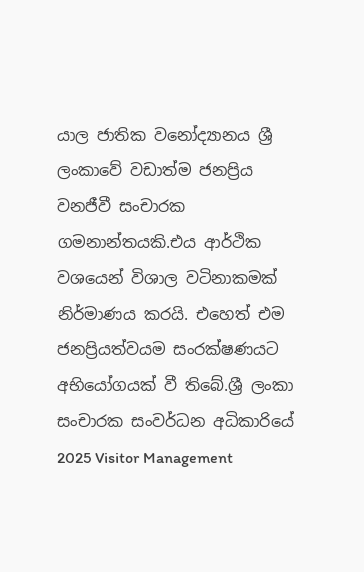යාල ජාතික වනෝද්‍යානය ශ්‍රී ලංකාවේ වඩාත්ම ජනප්‍රිය වනජීවී සංචාරක ගමනාන්තයකි.එය ආර්ථික වශයෙන් විශාල වටිනාකමක් නිර්මාණය කරයි. එහෙත් එම ජනප්‍රියත්වයම සංරක්ෂණයට අභියෝගයක් වී තිබේ.ශ්‍රී ලංකා සංචාරක සංවර්ධන අධිකාරියේ 2025 Visitor Management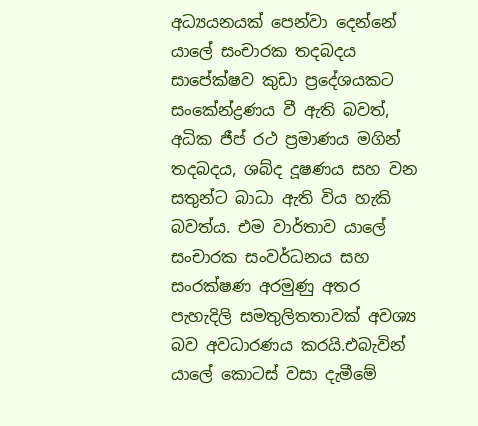අධ්‍යයනයක් පෙන්වා දෙන්නේ යාලේ සංචාරක තදබදය සාපේක්ෂව කුඩා ප්‍රදේශයකට සංකේන්ද්‍රණය වී ඇති බවත්, අධික ජීප් රථ ප්‍රමාණය මගින් තදබදය, ශබ්ද දූෂණය සහ වන සතුන්ට බාධා ඇති විය හැකි බවත්ය. එම වාර්තාව යාලේ සංචාරක සංවර්ධනය සහ සංරක්ෂණ අරමුණු අතර පැහැදිලි සමතුලිතතාවක් අවශ්‍ය බව අවධාරණය කරයි.එබැවින් යාලේ කොටස් වසා දැමීමේ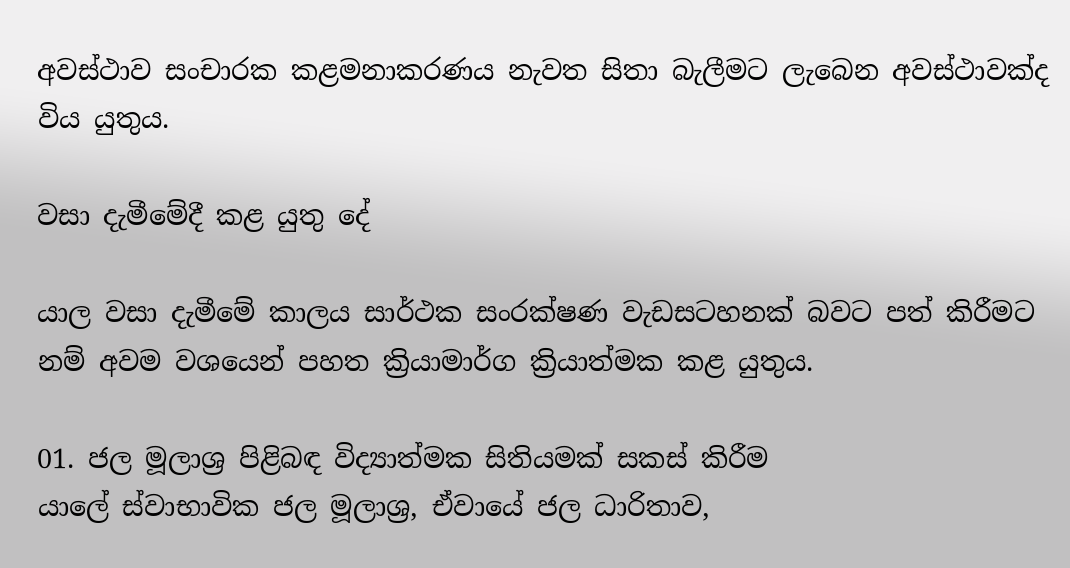අවස්ථාව සංචාරක කළමනාකරණය නැවත සිතා බැලීමට ලැබෙන අවස්ථාවක්ද විය යුතුය.

වසා දැමීමේදී කළ යුතු දේ

යාල වසා දැමීමේ කාලය සාර්ථක සංරක්ෂණ වැඩසටහනක් බවට පත් කිරීමට නම් අවම වශයෙන් පහත ක්‍රියාමාර්ග ක්‍රියාත්මක කළ යුතුය.

01. ජල මූලාශ්‍ර පිළිබඳ විද්‍යාත්මක සිතියමක් සකස් කිරීම
යාලේ ස්වාභාවික ජල මූලාශ්‍ර, ඒවායේ ජල ධාරිතාව,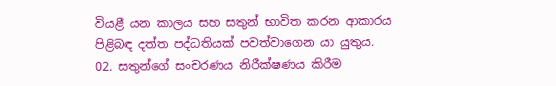වියළී යන කාලය සහ සතුන් භාවිත කරන ආකාරය පිළිබඳ දත්ත පද්ධතියක් පවත්වාගෙන යා යුතුය.
02. සතුන්ගේ සංචරණය නිරීක්ෂණය කිරීම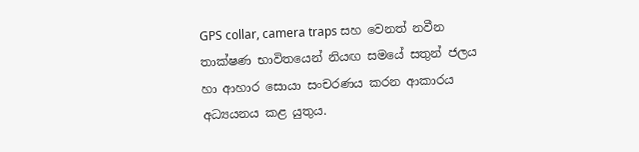GPS collar, camera traps සහ වෙනත් නවීන තාක්ෂණ භාවිතයෙන් නියඟ සමයේ සතුන් ජලය හා ආහාර සොයා සංචරණය කරන ආකාරය අධ්‍යයනය කළ යුතුය.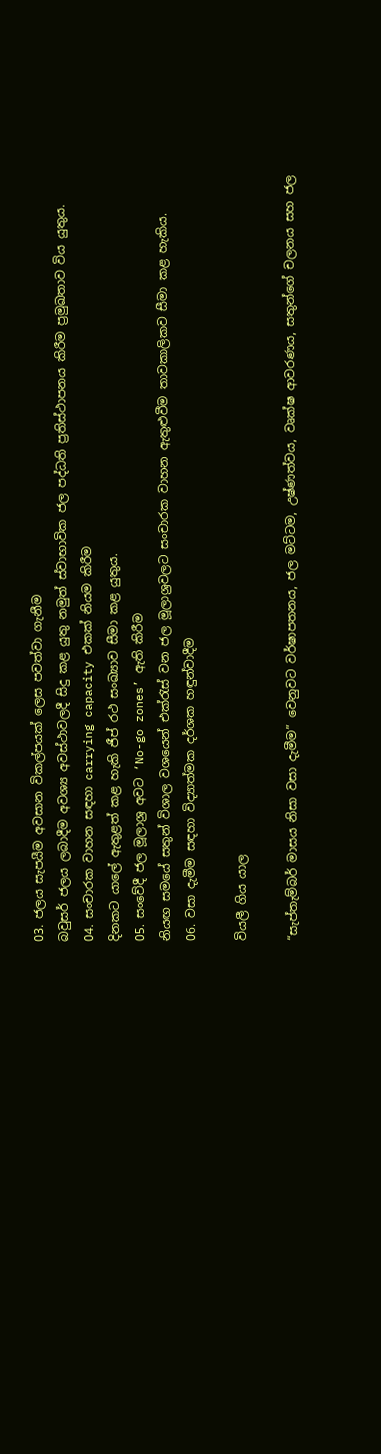03. ජලය සැපයීම අවසාන විකල්පයක් ලෙස පවත්වා ගැනීම
බවුසර් ජලය ලබාදීම අවශ්‍ය අවස්ථාවලදී සිදු කළ යුතු නමුත් ස්වාභාවික ජල පද්ධති ප්‍රතිස්ථාපනය කිරීම ප්‍රමුඛතාව විය යුතුය.
04. සංචාරක වාහන සඳහා carrying capacity එකක් නියම කිරීම
දිනකට යාලේ ඇතුළත් කළ හැකි ජීප් රථ සංඛ්‍යාව සීමා කළ යුතුය.
05. සංවේදී ජල මූලාශ්‍ර අවට ‘No-go zones’ ඇති කිරීම
නියඟ සමයේ සතුන් විශාල වශයෙන් එක්රැස් වන ජල මූලාශ්‍රවලට සංචාරක වාහන ඇතුළුවීම තාවකාලිකව සීමා කළ හැකිය.
06. වසා දැමීම සඳහා විද්‍යාත්මක දර්ශක හඳුන්වාදීම

වියලී ගිය යාල

“සැප්තැම්බර් මාසය නිසා වසා දැමීම” වෙනුවට වර්ෂාපතනය, ජල මට්ටම, උෂ්ණත්වය, වෘක්ෂ ආවරණය, සතුන්ගේ චලනය සහ ජල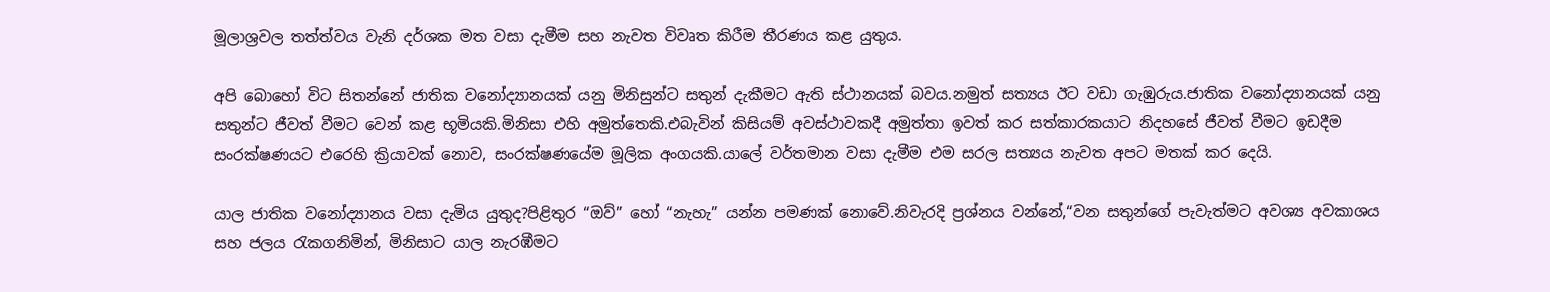මූලාශ්‍රවල තත්ත්වය වැනි දර්ශක මත වසා දැමීම සහ නැවත විවෘත කිරීම තීරණය කළ යුතුය.

අපි බොහෝ විට සිතන්නේ ජාතික වනෝද්‍යානයක් යනු මිනිසුන්ට සතුන් දැකීමට ඇති ස්ථානයක් බවය.නමුත් සත්‍යය ඊට වඩා ගැඹුරුය.ජාතික වනෝද්‍යානයක් යනු සතුන්ට ජීවත් වීමට වෙන් කළ භූමියකි.මිනිසා එහි අමුත්තෙකි.එබැවින් කිසියම් අවස්ථාවකදී අමුත්තා ඉවත් කර සත්කාරකයාට නිදහසේ ජීවත් වීමට ඉඩදීම සංරක්ෂණයට එරෙහි ක්‍රියාවක් නොව, සංරක්ෂණයේම මූලික අංගයකි.යාලේ වර්තමාන වසා දැමීම එම සරල සත්‍යය නැවත අපට මතක් කර දෙයි.

යාල ජාතික වනෝද්‍යානය වසා දැමිය යුතුද?පිළිතුර “ඔව්” හෝ “නැහැ” යන්න පමණක් නොවේ.නිවැරදි ප්‍රශ්නය වන්නේ,“වන සතුන්ගේ පැවැත්මට අවශ්‍ය අවකාශය සහ ජලය රැකගනිමින්, මිනිසාට යාල නැරඹීමට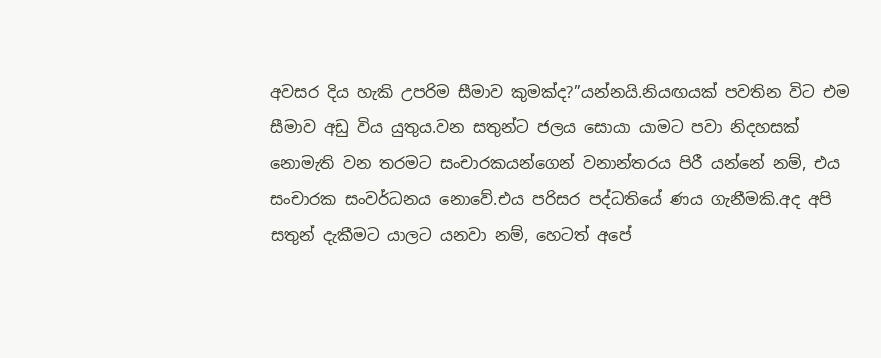අවසර දිය හැකි උපරිම සීමාව කුමක්ද?”යන්නයි.නියඟයක් පවතින විට එම සීමාව අඩු විය යුතුය.වන සතුන්ට ජලය සොයා යාමට පවා නිදහසක් නොමැති වන තරමට සංචාරකයන්ගෙන් වනාන්තරය පිරී යන්නේ නම්, එය සංචාරක සංවර්ධනය නොවේ.එය පරිසර පද්ධතියේ ණය ගැනීමකි.අද අපි සතුන් දැකීමට යාලට යනවා නම්, හෙටත් අපේ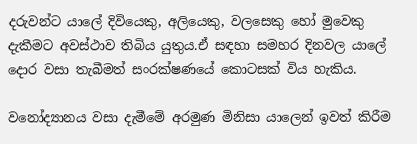දරුවන්ට යාලේ දිවියෙකු, අලියෙකු, වලසෙකු හෝ මුවෙකු දැකීමට අවස්ථාව තිබිය යුතුය.ඒ සඳහා සමහර දිනවල යාලේ දොර වසා තැබීමත් සංරක්ෂණයේ කොටසක් විය හැකිය.

වනෝද්‍යානය වසා දැමීමේ අරමුණ මිනිසා යාලෙන් ඉවත් කිරීම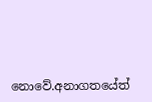නොවේ.අනාගතයේත්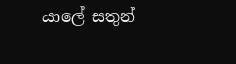යාලේ සතුන්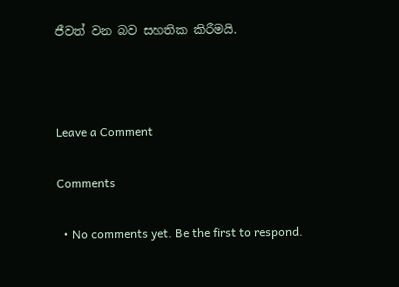ජීවත් වන බව සහතික කිරීමයි.



Leave a Comment

Comments

  • No comments yet. Be the first to respond.